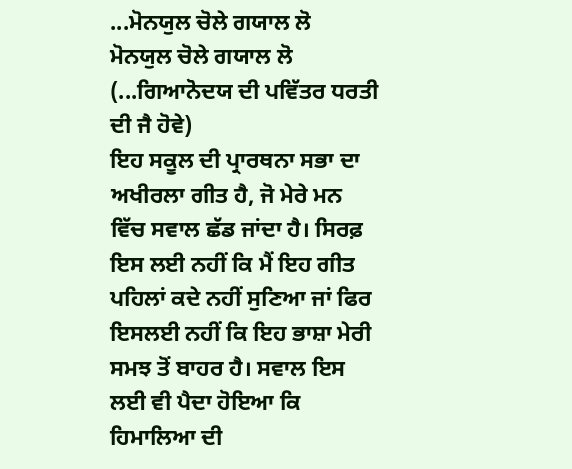...ਮੋਨਯੁਲ ਚੋਲੇ ਗਯਾਲ ਲੋ
ਮੋਨਯੁਲ ਚੋਲੇ ਗਯਾਲ ਲੋ
(...ਗਿਆਨੋਦਯ ਦੀ ਪਵਿੱਤਰ ਧਰਤੀ
ਦੀ ਜੈ ਹੋਵੇ)
ਇਹ ਸਕੂਲ ਦੀ ਪ੍ਰਾਰਥਨਾ ਸਭਾ ਦਾ ਅਖੀਰਲਾ ਗੀਤ ਹੈ, ਜੋ ਮੇਰੇ ਮਨ ਵਿੱਚ ਸਵਾਲ ਛੱਡ ਜਾਂਦਾ ਹੈ। ਸਿਰਫ਼ ਇਸ ਲਈ ਨਹੀਂ ਕਿ ਮੈਂ ਇਹ ਗੀਤ ਪਹਿਲਾਂ ਕਦੇ ਨਹੀਂ ਸੁਣਿਆ ਜਾਂ ਫਿਰ ਇਸਲਈ ਨਹੀਂ ਕਿ ਇਹ ਭਾਸ਼ਾ ਮੇਰੀ ਸਮਝ ਤੋਂ ਬਾਹਰ ਹੈ। ਸਵਾਲ ਇਸ ਲਈ ਵੀ ਪੈਦਾ ਹੋਇਆ ਕਿ ਹਿਮਾਲਿਆ ਦੀ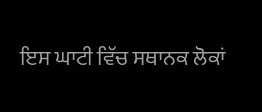ਇਸ ਘਾਟੀ ਵਿੱਚ ਸਥਾਨਕ ਲੋਕਾਂ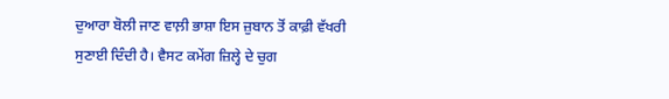ਦੁਆਰਾ ਬੋਲੀ ਜਾਣ ਵਾਲ਼ੀ ਭਾਸ਼ਾ ਇਸ ਜ਼ੁਬਾਨ ਤੋਂ ਕਾਫ਼ੀ ਵੱਖਰੀ ਸੁਣਾਈ ਦਿੰਦੀ ਹੈ। ਵੈਸਟ ਕਮੇਂਗ ਜ਼ਿਲ੍ਹੇ ਦੇ ਚੁਗ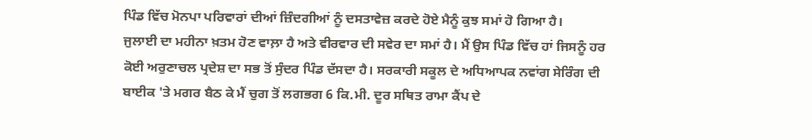ਪਿੰਡ ਵਿੱਚ ਮੋਨਪਾ ਪਰਿਵਾਰਾਂ ਦੀਆਂ ਜ਼ਿੰਦਗੀਆਂ ਨੂੰ ਦਸਤਾਵੇਜ਼ ਕਰਦੇ ਹੋਏ ਮੈਨੂੰ ਕੁਝ ਸਮਾਂ ਹੋ ਗਿਆ ਹੈ।
ਜੁਲਾਈ ਦਾ ਮਹੀਨਾ ਖ਼ਤਮ ਹੋਣ ਵਾਲ਼ਾ ਹੈ ਅਤੇ ਵੀਰਵਾਰ ਦੀ ਸਵੇਰ ਦਾ ਸਮਾਂ ਹੈ। ਮੈਂ ਉਸ ਪਿੰਡ ਵਿੱਚ ਹਾਂ ਜਿਸਨੂੰ ਹਰ ਕੋਈ ਅਰੁਣਾਚਲ ਪ੍ਰਦੇਸ਼ ਦਾ ਸਭ ਤੋਂ ਸੁੰਦਰ ਪਿੰਡ ਦੱਸਦਾ ਹੈ। ਸਰਕਾਰੀ ਸਕੂਲ ਦੇ ਅਧਿਆਪਕ ਨਵਾਂਗ ਸੇਰਿੰਗ ਦੀ ਬਾਈਕ 'ਤੇ ਮਗਰ ਬੈਠ ਕੇ ਮੈਂ ਚੁਗ ਤੋਂ ਲਗਭਗ 6 ਕਿ.ਮੀ. ਦੂਰ ਸਥਿਤ ਰਾਮਾ ਕੈਂਪ ਦੇ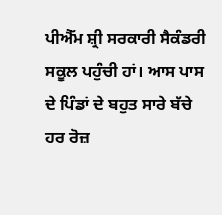ਪੀਐੱਮ ਸ਼੍ਰੀ ਸਰਕਾਰੀ ਸੈਕੰਡਰੀ ਸਕੂਲ ਪਹੁੰਚੀ ਹਾਂ। ਆਸ ਪਾਸ ਦੇ ਪਿੰਡਾਂ ਦੇ ਬਹੁਤ ਸਾਰੇ ਬੱਚੇ ਹਰ ਰੋਜ਼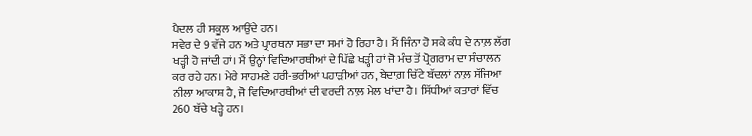ਪੈਦਲ ਹੀ ਸਕੂਲ ਆਉਂਦੇ ਹਨ।
ਸਵੇਰ ਦੇ 9 ਵੱਜੇ ਹਨ ਅਤੇ ਪ੍ਰਾਰਥਨਾ ਸਭਾ ਦਾ ਸਮਾਂ ਹੋ ਰਿਹਾ ਹੈ। ਮੈਂ ਜਿੰਨਾ ਹੋ ਸਕੇ ਕੰਧ ਦੇ ਨਾਲ਼ ਲੱਗ ਖੜ੍ਹੀ ਹੋ ਜਾਂਦੀ ਹਾਂ। ਮੈਂ ਉਨ੍ਹਾਂ ਵਿਦਿਆਰਥੀਆਂ ਦੇ ਪਿੱਛੇ ਖੜ੍ਹੀ ਹਾਂ ਜੋ ਮੰਚ ਤੋਂ ਪ੍ਰੋਗਰਾਮ ਦਾ ਸੰਚਾਲਨ ਕਰ ਰਹੇ ਹਨ। ਮੇਰੇ ਸਾਹਮਣੇ ਹਰੀ-ਭਰੀਆਂ ਪਹਾੜੀਆਂ ਹਨ, ਬੇਦਾਗ਼ ਚਿੱਟੇ ਬੱਦਲਾਂ ਨਾਲ਼ ਸੱਜਿਆ ਨੀਲਾ ਆਕਾਸ਼ ਹੈ, ਜੋ ਵਿਦਿਆਰਥੀਆਂ ਦੀ ਵਰਦੀ ਨਾਲ਼ ਮੇਲ ਖਾਂਦਾ ਹੈ। ਸਿੱਧੀਆਂ ਕਤਾਰਾਂ ਵਿੱਚ 260 ਬੱਚੇ ਖੜ੍ਹੇ ਹਨ।